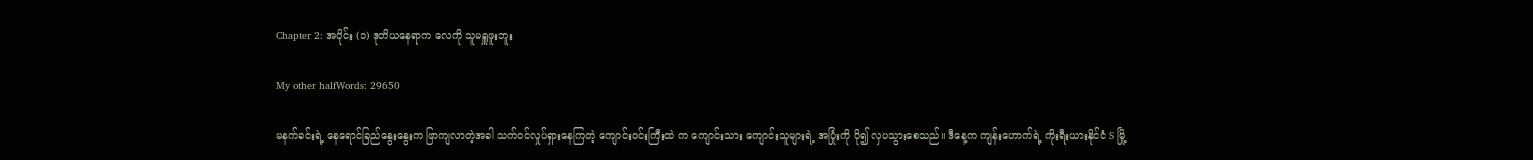Chapter 2: အပိုင်း (၁) ဒုတိယနေရာက လေကို သူမရှူဖူးဘူး

My other halfWords: 29650

မနက်ခင်းရဲ့ နေရောင်ခြည်နွေးနွေးက ဖြာကျလာတဲ့အခါ သက်ဝင်လှုပ်ရှားနေကြတဲ့ ကျောင်းဝင်းကြီးထဲ က ကျောင်းသား ကျောင်းသူများရဲ့ အပြုံးကို ပို၍ လှပသွားစေသည်။ ဒီနေ့က ကျန်းဟောက်ရဲ့ ကိုးရီးယားနိုင်ငံ S မြို့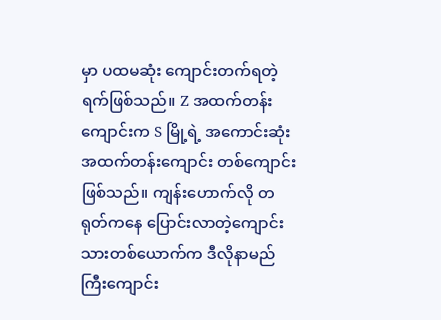မှာ ပထမဆုံး ကျောင်းတက်ရတဲ့ရက်ဖြစ်သည်။ Z အထက်တန်းကျောင်းက S မြို့ရဲ့ အကောင်းဆုံး အထက်တန်းကျောင်း တစ်ကျောင်းဖြစ်သည်။ ကျန်းဟောက်လို တရုတ်ကနေ ပြောင်းလာတဲ့ကျောင်းသားတစ်ယောက်က ဒီလိုနာမည်ကြီးကျောင်း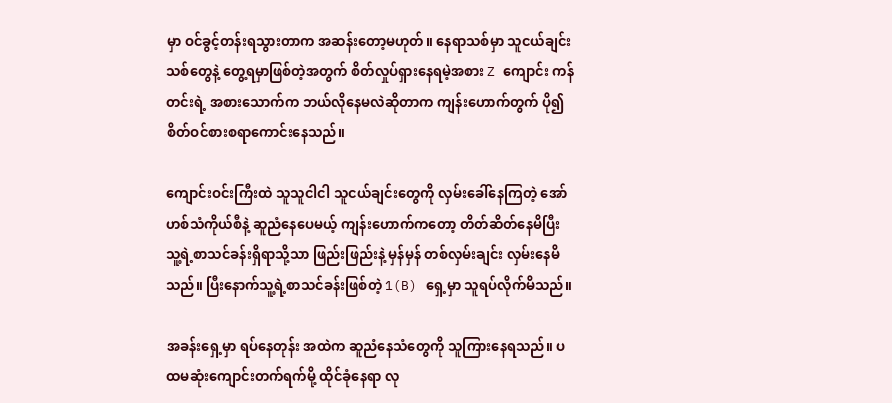မှာ ဝင်ခွင့်တန်းရသွားတာက အဆန်းတော့မဟုတ်။ နေရာသစ်မှာ သူငယ်ချင်းသစ်တွေနဲ့ တွေ့ရမှာဖြစ်တဲ့အတွက် စိတ်လှုပ်ရှားနေရမဲ့အစား Z ကျောင်း ကန်တင်းရဲ့ အစားသောက်က ဘယ်လိုနေမလဲဆိုတာက ကျန်းဟောက်တွက် ပို၍ စိတ်ဝင်စားစရာကောင်းနေသည်။

ကျောင်းဝင်းကြီးထဲ သူသူငါငါ သူငယ်ချင်းတွေကို လှမ်းခေါ်နေကြတဲ့ အော်ဟစ်သံကိုယ်စီနဲ့ ဆူညံနေပေမယ့် ကျန်းဟောက်ကတော့ တိတ်ဆိတ်နေမိပြီး သူ့ရဲ့စာသင်ခန်းရှိရာသို့သာ ဖြည်းဖြည်းနဲ့ မှန်မှန် တစ်လှမ်းချင်း လှမ်းနေမိသည်။ ပြီးနောက်သူ့ရဲ့စာသင်ခန်းဖြစ်တဲ့ 1(B) ရှေ့မှာ သူရပ်လိုက်မိသည်။

အခန်းရှေ့မှာ ရပ်နေတုန်း အထဲက ဆူညံနေသံတွေကို သူကြားနေရသည်။ ပထမဆုံးကျောင်းတက်ရက်မို့ ထိုင်ခုံနေရာ လု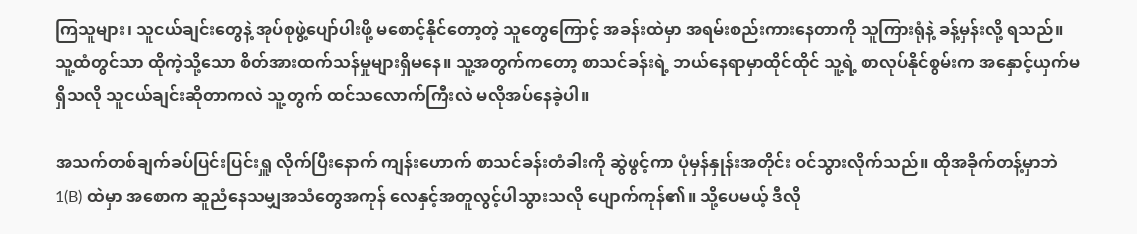ကြသူများ၊ သူငယ်ချင်းတွေနဲ့ အုပ်စုဖွဲ့ပျော်ပါးဖို့ မစောင့်နိုင်တော့တဲ့ သူတွေကြောင့် အခန်းထဲမှာ အရမ်းစည်းကားနေတာကို သူကြားရုံနဲ့ ခန့်မှန်းလို့ ရသည်။ သူ့ထံတွင်သာ ထိုကဲ့သို့သော စိတ်အားထက်သန်မှုများရှိမနေ။ သူ့အတွက်ကတော့ စာသင်ခန်းရဲ့ ဘယ်နေရာမှာထိုင်ထိုင် သူ့ရဲ့ စာလုပ်နိုင်စွမ်းက အနှောင့်ယှက်မရှိသလို သူငယ်ချင်းဆိုတာကလဲ သူ့တွက် ထင်သလောက်ကြီးလဲ မလိုအပ်နေခဲ့ပါ။

အသက်တစ်ချက်ခပ်ပြင်းပြင်းရှူ လိုက်ပြီးနောက် ကျန်းဟောက် စာသင်ခန်းတံခါးကို ဆွဲဖွင့်ကာ ပုံမှန်နှုန်းအတိုင်း ဝင်သွားလိုက်သည်။ ထိုအခိုက်တန့်မှာဘဲ 1(B) ထဲမှာ အစောက ဆူညံနေသမျှအသံတွေအကုန် လေနှင့်အတူလွင့်ပါသွားသလို ပျောက်ကုန်၏။ သို့ပေမယ့် ဒီလို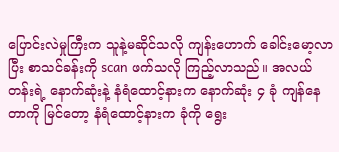ပြောင်းလဲမှုကြီးက သူနဲ့မဆိုင်သလို ကျန်းဟောက် ခေါင်းမော့လာပြီး စာသင်ခန်းကို scan ဖက်သလို ကြည့်လာသည်။ အလယ်တန်းရဲ့ နောက်ဆုံးနဲ့ နံရံထောင့်နားက နောက်ဆုံး ၄ ခုံ ကျန်နေတာကို မြင်တော့ နံရံထောင့်နားက ခုံကို ရွေး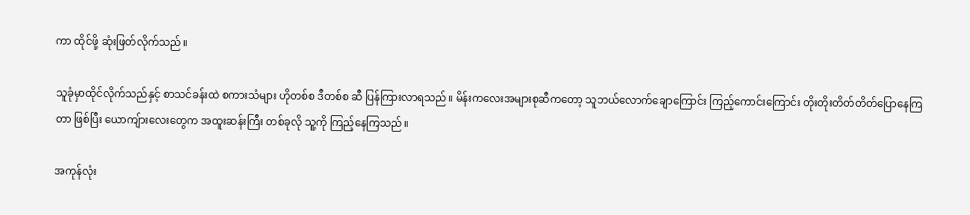ကာ ထိုင်ဖို့ ဆုံးဖြတ်လိုက်သည်။

သူခုံမှာထိုင်လိုက်သည်နှင့် စာသင်ခန်းထဲ စကားသံများ ဟိုတစ်စ ဒီတစ်စ ဆီ ပြန်ကြားလာရသည်။ မိန်းကလေးအများစုဆီကတော့ သူဘယ်လောက်ချောကြောင်း ကြည့်ကောင်းကြောင်း တိုးတိုးတိတ်တိတ်ပြောနေကြတာ ဖြစ်ပြီး ယောကျ်ားလေးတွေက အထူးဆန်းကြီး တစ်ခုလို သူ့ကို ကြည့်နေကြသည်။

အကုန်လုံး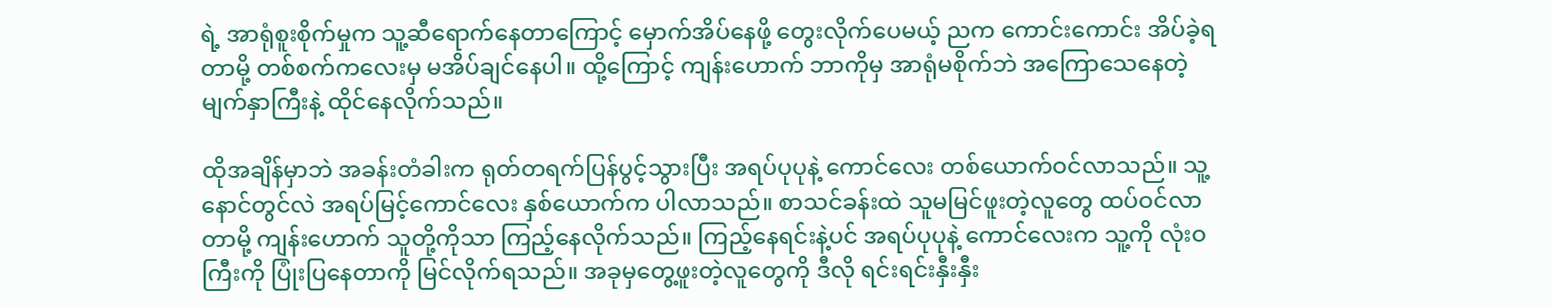ရဲ့ အာရုံစူးစိုက်မှုက သူ့ဆီရောက်နေတာကြောင့် မှောက်အိပ်နေဖို့ တွေးလိုက်ပေမယ့် ညက ကောင်းကောင်း အိပ်ခဲ့ရတာမို့ တစ်စက်ကလေးမှ မအိပ်ချင်နေပါ။ ထို့ကြောင့် ကျန်းဟောက် ဘာကိုမှ အာရုံမစိုက်ဘဲ အကြောသေနေတဲ့ မျက်နှာကြီးနဲ့ ထိုင်နေလိုက်သည်။

ထိုအချိန်မှာဘဲ အခန်းတံခါးက ရုတ်တရက်ပြန်ပွင့်သွားပြီး အရပ်ပုပုနဲ့ ကောင်လေး တစ်ယောက်ဝင်လာသည်။ သူ့နောင်တွင်လဲ အရပ်မြင့်ကောင်လေး နှစ်ယောက်က ပါလာသည်။ စာသင်ခန်းထဲ သူမမြင်ဖူးတဲ့လူတွေ ထပ်ဝင်လာတာမို့ ကျန်းဟောက် သူတို့ကိုသာ ကြည့်နေလိုက်သည်။ ကြည့်နေရင်းနဲ့ပင် အရပ်ပုပုနဲ့ ကောင်လေးက သူ့ကို လုံးဝကြီးကို ပြုံးပြနေတာကို မြင်လိုက်ရသည်။ အခုမှတွေ့ဖူးတဲ့လူတွေကို ဒီလို ရင်းရင်းနှီးနှီး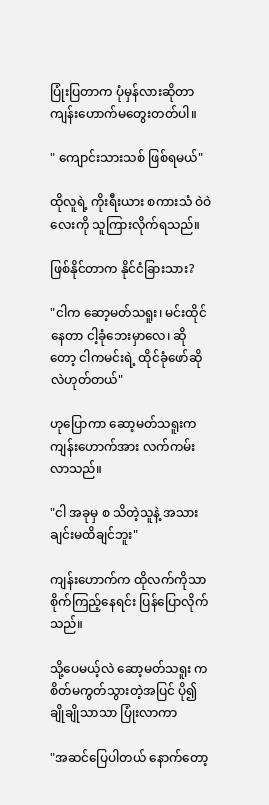ပြုံးပြတာက ပုံမှန်လားဆိုတာ ကျန်းဟောက်မတွေးတတ်ပါ။

" ကျောင်းသားသစ် ဖြစ်ရမယ်"

ထိုလူရဲ့ ကိုးရီးယား စကားသံ ဝဲဝဲလေးကို သူကြားလိုက်ရသည်။

ဖြစ်နိုင်တာက နိုင်ငံခြားသား?

"ငါက ဆော့မတ်သရူး၊ မင်းထိုင်နေတာ ငါ့ခုံဘေးမှာလေ၊ ဆိုတော့ ငါကမင်းရဲ့ ထိုင်ခုံဖော်ဆိုလဲဟုတ်တယ်"

ဟုပြောကာ ဆော့မတ်သရူးက ကျန်းဟောက်အား လက်ကမ်းလာသည်။

"ငါ အခုမှ စ သိတဲ့သူနဲ့ အသားချင်းမထိချင်ဘူး"

ကျန်းဟောက်က ထိုလက်ကိုသာ စိုက်ကြည့်နေရင်း ပြန်ပြောလိုက်သည်။

သို့ပေမယ့်လဲ ဆော့မတ်သရူး က စိတ်မကွတ်သွားတဲ့အပြင် ပို၍ ချိုချိုသာသာ ပြုံးလာကာ

"အဆင်ပြေပါတယ် နောက်တော့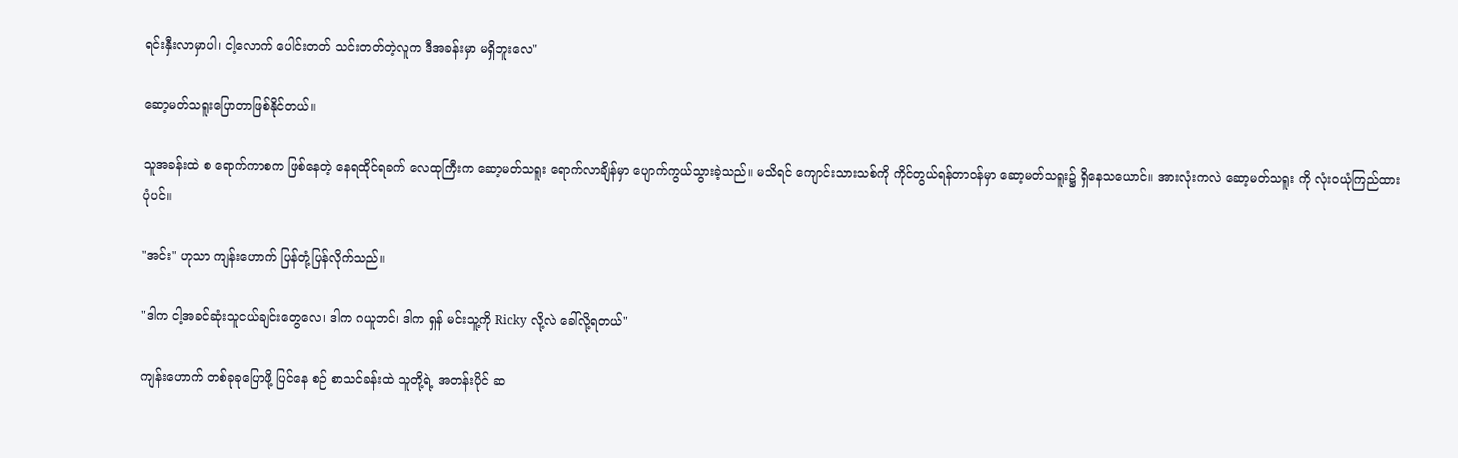ရင်းနှီးလာမှာပါ၊ ငါ့လောက် ပေါင်းတတ် သင်းတတ်တဲ့လူက ဒီအခန်းမှာ မရှိဘူးလေ"

ဆော့မတ်သရူးပြောတာဖြစ်နိုင်တယ်။

သူအခန်းထဲ စ ရောက်ကာစက ဖြစ်နေတဲ့ နေရထိုင်ရခက် လေထုကြီးက ဆော့မတ်သရူး ရောက်လာချိန်မှာ ပျောက်ကွယ်သွားခဲ့သည်။ မသိရင် ကျောင်းသားသစ်ကို ကိုင်တွယ်ရန်တာဝန်မှာ ဆော့မတ်သရူး၌ ရှိနေသယောင်။ အားလုံးကလဲ ဆော့မတ်သရူး ကို လုံးဝယုံကြည်ထားပုံပင်။

"အင်း" ဟုသာ ကျန်းဟောက် ပြန်တုံ့ပြန်လိုက်သည်။

"ဒါက ငါ့အခင်ဆုံးသူငယ်ချင်းတွေလေ၊ ဒါက ဂယူဘင်၊ ဒါက ရှန် မင်းသူ့ကို Ricky လို့လဲ ခေါ်လို့ရတယ်"

ကျန်းဟောက် တစ်ခုခုပြောဖို့ ပြင်နေ စဉ် စာသင်ခန်းထဲ သူတို့ရဲ့ အတန်းပိုင် ဆ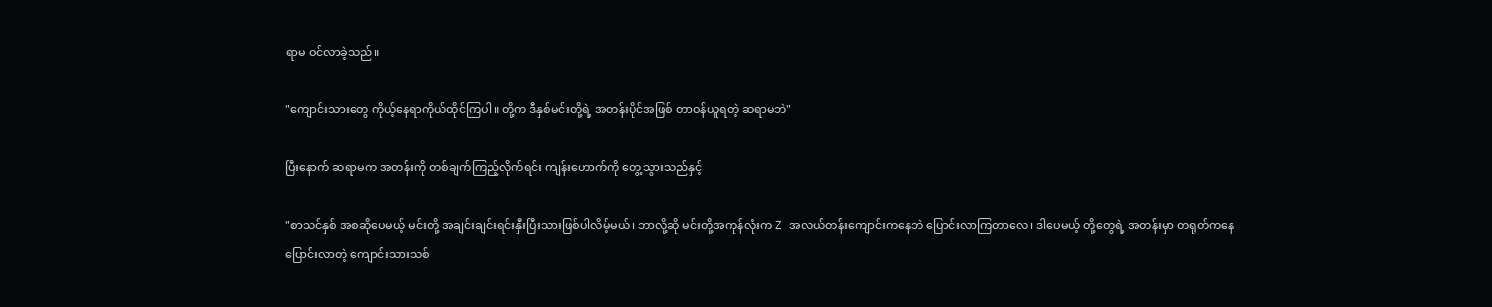ရာမ ဝင်လာခဲ့သည်။

"ကျောင်းသားတွေ ကိုယ့်နေရာကိုယ်ထိုင်ကြပါ။ တို့က ဒီနှစ်မင်းတို့ရဲ့ အတန်းပိုင်အဖြစ် တာဝန်ယူရတဲ့ ဆရာမဘဲ"

ပြီးနောက် ဆရာမက အတန်းကို တစ်ချက်ကြည့်လိုက်ရင်း ကျန်းဟောက်ကို တွေ့သွားသည်နှင့်

"စာသင်နှစ် အစဆိုပေမယ့် မင်းတို့ အချင်းချင်းရင်းနှီးပြီးသားဖြစ်ပါလိမ့်မယ်၊ ဘာလို့ဆို မင်းတို့အကုန်လုံးက Z အလယ်တန်းကျောင်းကနေဘဲ ပြောင်းလာကြတာလေ၊ ဒါပေမယ့် တို့တွေရဲ့ အတန်းမှာ တရုတ်ကနေပြောင်းလာတဲ့ ကျောင်းသားသစ်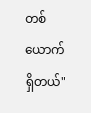တစ်ယောက်ရှိတယ်"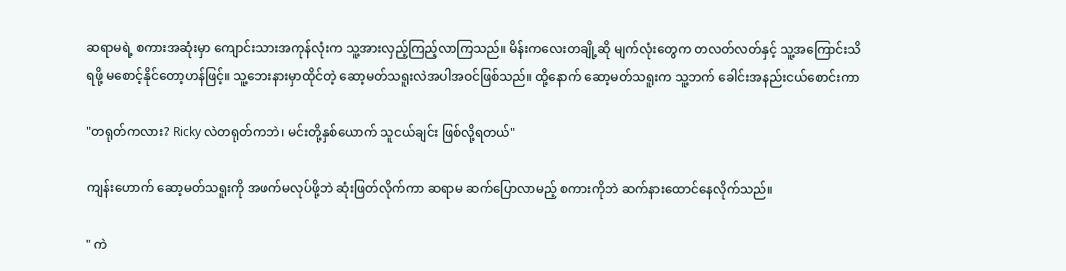ဆရာမရဲ့ စကားအဆုံးမှာ ကျောင်းသားအကုန်လုံးက သူ့အားလှည့်ကြည့်လာကြသည်။ မိန်းကလေးတချို့ဆို မျက်လုံးတွေက တလတ်လတ်နှင့် သူ့အကြောင်းသိရဖို့ မစောင့်နိုင်တော့ဟန်ဖြင့်။ သူ့ဘေးနားမှာထိုင်တဲ့ ဆော့မတ်သရူးလဲအပါအဝင်ဖြစ်သည်။ ထို့နောက် ဆော့မတ်သရူးက သူ့ဘက် ခေါင်းအနည်းငယ်စောင်းကာ

"တရုတ်ကလား? Ricky လဲတရုတ်ကဘဲ၊ မင်းတို့နှစ်ယောက် သူငယ်ချင်း ဖြစ်လို့ရတယ်"

ကျန်းဟောက် ဆော့မတ်သရူးကို အဖက်မလုပ်ဖို့ဘဲ ဆုံးဖြတ်လိုက်ကာ ဆရာမ ဆက်ပြောလာမည့် စကားကိုဘဲ ဆက်နားထောင်နေလိုက်သည်။

" ကဲ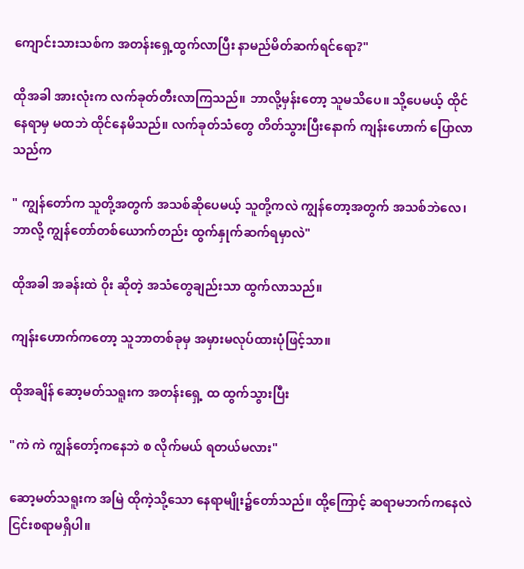ကျောင်းသားသစ်က အတန်းရှေ့ထွက်လာပြီး နာမည်မိတ်ဆက်ရင်ရော?"

ထိုအခါ အားလုံးက လက်ခုတ်တီးလာကြသည်။ ဘာလို့မှန်းတော့ သူမသိပေ။ သို့ပေမယ့် ထိုင်နေရာမှ မထဘဲ ထိုင်နေမိသည်။ လက်ခုတ်သံတွေ တိတ်သွားပြီးနောက် ကျန်းဟောက် ပြောလာသည်က

" ကျွန်တော်က သူတို့အတွက် အသစ်ဆိုပေမယ့် သူတို့ကလဲ ကျွန်တော့အတွက် အသစ်ဘဲလေ၊ ဘာလို့ ကျွန်တော်တစ်ယောက်တည်း ထွက်နှုက်ဆက်ရမှာလဲ"

ထိုအခါ အခန်းထဲ ဝိုး ဆိုတဲ့ အသံတွေချည်းသာ ထွက်လာသည်။

ကျန်းဟောက်ကတော့ သူဘာတစ်ခုမှ အမှားမလုပ်ထားပုံဖြင့်သာ။

ထိုအချိန် ဆော့မတ်သရူးက အတန်းရှေ့ ထ ထွက်သွားပြီး

"ကဲ ကဲ ကျွန်တော့်ကနေဘဲ စ လိုက်မယ် ရတယ်မလား"

ဆော့မတ်သရူးက အမြဲ ထိုကဲ့သို့သော နေရာမျိုး၌တော်သည်။ ထို့ကြောင့် ဆရာမဘက်ကနေလဲ ငြင်းစရာမရှိပါ။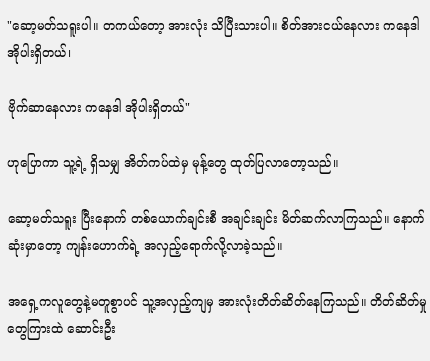"ဆော့မတ်သရူးပါ။ တကယ်တော့ အားလုံး သိပြီးသားပါ။ စိတ်အားငယ်နေလား ကနေဒါ အိုပါးရှိတယ်၊

ဗိုက်ဆာနေလား ကနေဒါ အိုပါးရှိတယ်"

ဟုပြောကာ သူ့ရဲ့ ရှိသမျှ အိတ်ကပ်ထဲမှ မုန့်တွေ ထုတ်ပြလာတော့သည်။

ဆော့မတ်သရူး ပြီးနောက် တစ်ယောက်ချင်းစီ အချင်းချင်း မိတ်ဆက်လာကြသည်။ နောက်ဆုံးမှာတော့ ကျန်းဟောက်ရဲ့ အလှည့်ရောက်လို့လာခဲ့သည်။

အရှေ့ကလူတွေနဲ့မတူစွာပင် သူ့အလှည့်ကျမှ အားလုံးတိတ်ဆိတ်နေကြသည်။ တိတ်ဆိတ်မှုတွေကြားထဲ ဆောင်းဦး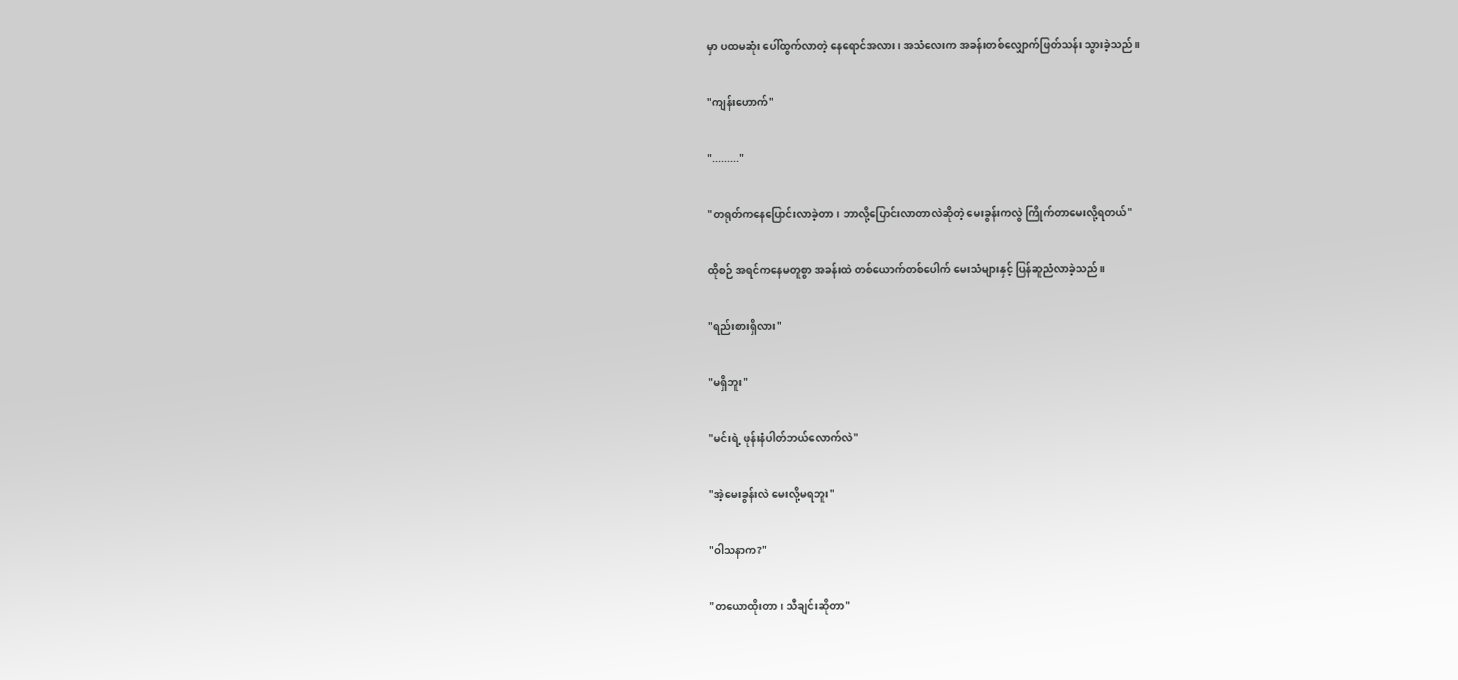မှာ ပထမဆုံး ပေါ်ထွက်လာတဲ့ နေရောင်အလား၊ အသံလေးက အခန်းတစ်လျှောက်ဖြတ်သန်း သွားခဲ့သည်။

"ကျန်းဟောက်"

"........."

"တရုတ်ကနေပြောင်းလာခဲ့တာ၊ ဘာလို့ပြောင်းလာတာလဲဆိုတဲ့ မေးခွန်းကလွဲ ကြိုက်တာမေးလို့ရတယ်"

ထိုစဉ် အရင်ကနေမတူစွာ အခန်းထဲ တစ်ယောက်တစ်ပေါက် မေးသံများနှင့် ပြန်ဆူညံလာခဲ့သည်။

"ရည်းစားရှိလား"

"မရှိဘူး"

"မင်းရဲ့ ဖုန်းနံပါတ်ဘယ်လောက်လဲ"

"အဲ့မေးခွန်းလဲ မေးလို့မရဘူး"

"ဝါသနာက?"

"တယောထိုးတာ၊ သီချင်းဆိုတာ"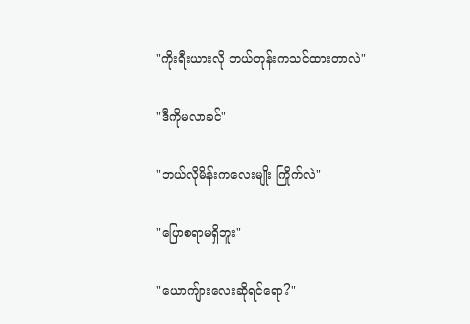"ကိုးရီးယားလို ဘယ်တုန်းကသင်ထားတာလဲ"

"ဒီကိုမလာခင်"

"ဘယ်လိုမိန်းကလေးမျိုး ကြိုက်လဲ"

"ပြောစရာမရှိဘူး"

"ယောကျ်ားလေးဆိုရင်ရော?"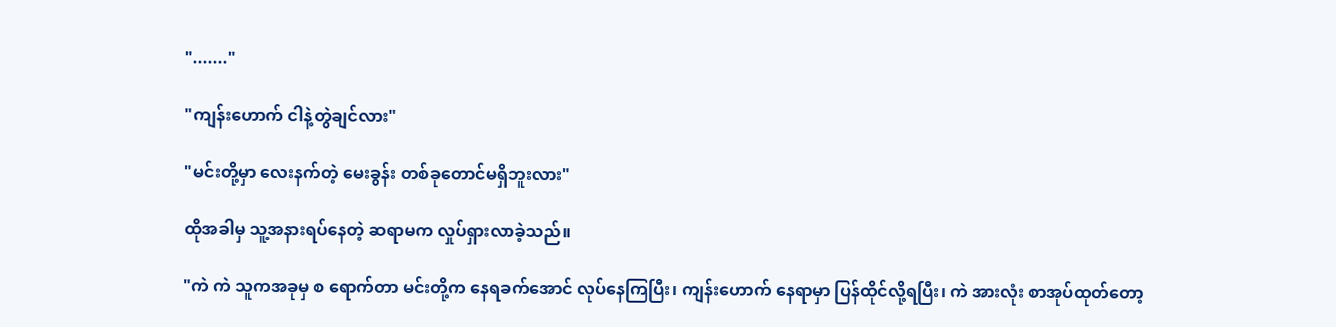"......."

"ကျန်းဟောက် ငါနဲ့တွဲချင်လား"

"မင်းတို့မှာ လေးနက်တဲ့ မေးခွန်း တစ်ခုတောင်မရှိဘူးလား"

ထိုအခါမှ သူ့အနားရပ်နေတဲ့ ဆရာမက လှုပ်ရှားလာခဲ့သည်။

"ကဲ ကဲ သူကအခုမှ စ ရောက်တာ မင်းတို့က နေရခက်အောင် လုပ်နေကြပြီး၊ ကျန်းဟောက် နေရာမှာ ပြန်ထိုင်လို့ရပြီး၊ ကဲ အားလုံး စာအုပ်ထုတ်တော့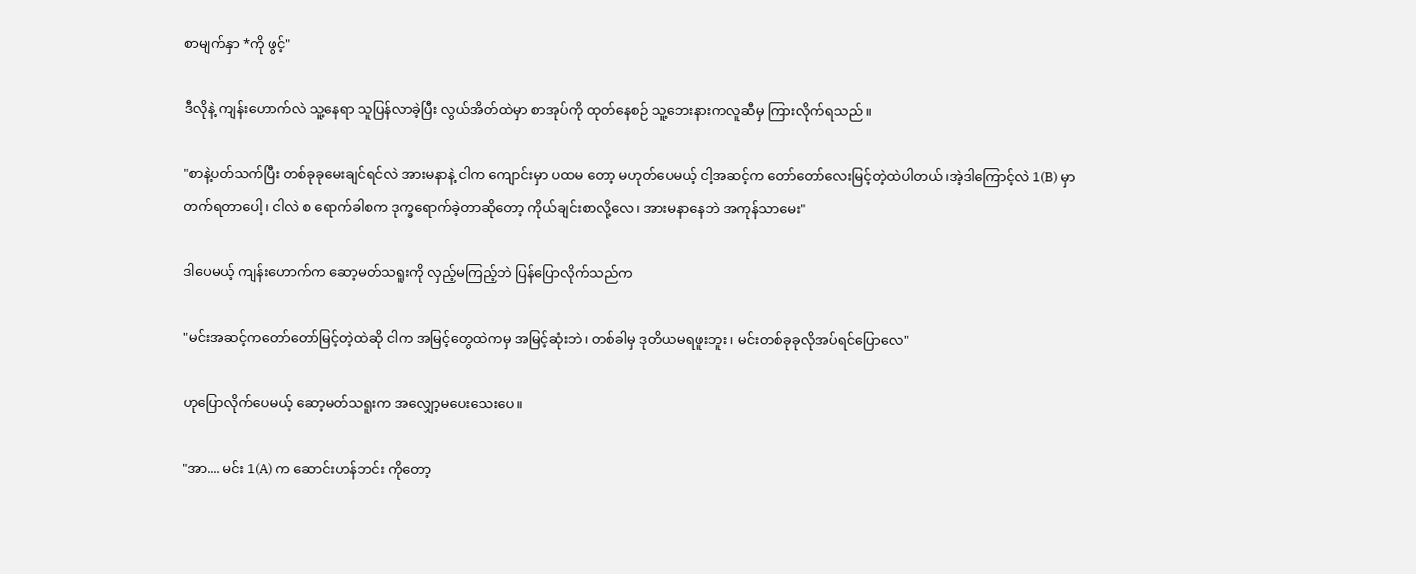စာမျက်နှာ *ကို ဖွင့်"

ဒီလိုနဲ့ ကျန်းဟောက်လဲ သူ့နေရာ သူပြန်လာခဲ့ပြီး လွယ်အိတ်ထဲမှာ စာအုပ်ကို ထုတ်နေစဉ် သူ့ဘေးနားကလူဆီမှ ကြားလိုက်ရသည်။

"စာနဲ့ပတ်သက်ပြီး တစ်ခုခုမေးချင်ရင်လဲ အားမနာနဲ့ ငါက ကျောင်းမှာ ပထမ တော့ မဟုတ်ပေမယ့် ငါ့အဆင့်က တော်တော်လေးမြင့်တဲ့ထဲပါတယ်၊အဲ့ဒါကြောင့်လဲ 1(B) မှာ တက်ရတာပေါ့၊ ငါလဲ စ ရောက်ခါစက ဒုက္ခရောက်ခဲ့တာဆိုတော့ ကိုယ်ချင်းစာလို့လေ၊ အားမနာနေဘဲ အကုန်သာမေး"

ဒါပေမယ့် ကျန်းဟောက်က ဆော့မတ်သရူးကို လှည့်မကြည့်ဘဲ ပြန်ပြောလိုက်သည်က

"မင်းအဆင့်ကတော်တော်မြင့်တဲ့ထဲဆို ငါက အမြင့်တွေထဲကမှ အမြင့်ဆုံးဘဲ၊ တစ်ခါမှ ဒုတိယမရဖူးဘူး၊ မင်းတစ်ခုခုလိုအပ်ရင်ပြောလေ"

ဟုပြောလိုက်ပေမယ့် ဆော့မတ်သရူးက အလျှော့မပေးသေးပေ။

"အာ.... မင်း 1(A) က ဆောင်းဟန်ဘင်း ကိုတော့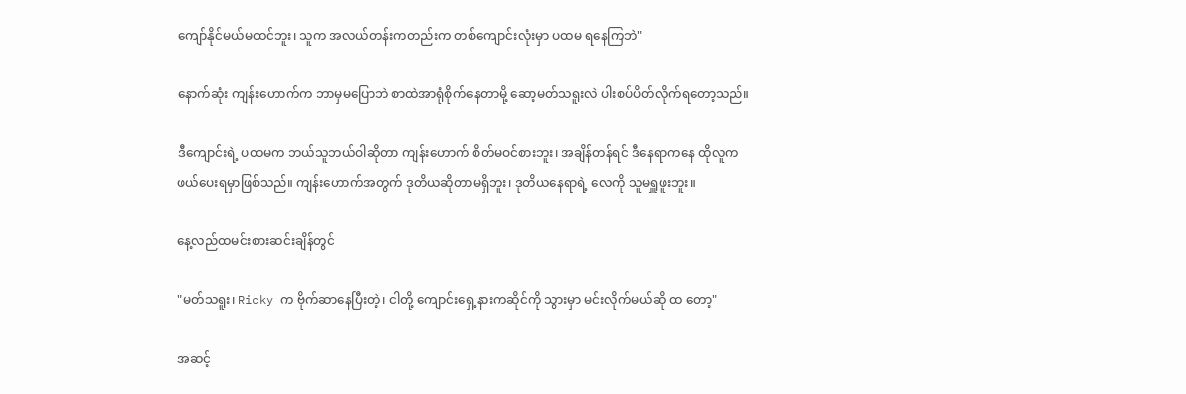ကျော်နိုင်မယ်မထင်ဘူး၊ သူက အလယ်တန်းကတည်းက တစ်ကျောင်းလုံးမှာ ပထမ ရနေကြဘဲ"

နောက်ဆုံး ကျန်းဟောက်က ဘာမှမပြောဘဲ စာထဲအာရုံစိုက်နေတာမို့ ဆော့မတ်သရူးလဲ ပါးစပ်ပိတ်လိုက်ရတော့သည်။

ဒီကျောင်းရဲ့ ပထမက ဘယ်သူဘယ်ဝါဆိုတာ ကျန်းဟောက် စိတ်မဝင်စားဘူး၊ အချိန်တန်ရင် ဒီနေရာကနေ ထိုလူက ဖယ်ပေးရမှာဖြစ်သည်။ ကျန်းဟောက်အတွက် ဒုတိယဆိုတာမရှိဘူး၊ ဒုတိယနေရာရဲ့ လေကို သူမရှူဖူးဘူး။

နေ့လည်ထမင်းစားဆင်းချိန်တွင်

"မတ်သရူး၊ Ricky က ဗိုက်ဆာနေပြီးတဲ့၊ ငါတို့ ကျောင်းရှေ့နားကဆိုင်ကို သွားမှာ မင်းလိုက်မယ်ဆို ထ တော့"

အဆင့်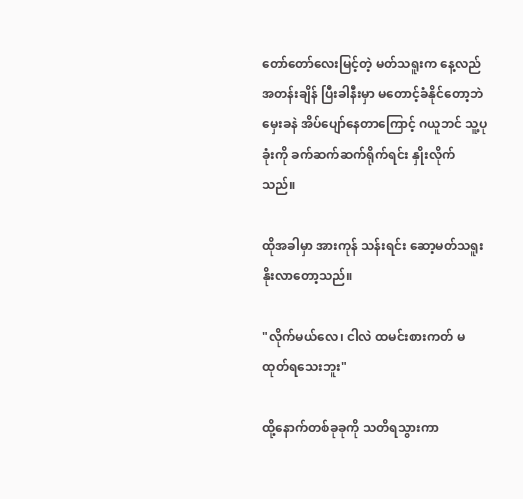တော်တော်လေးမြင့်တဲ့ မတ်သရူးက နေ့လည်အတန်းချိန် ပြီးခါနီးမှာ မတောင့်ခံနိုင်တော့ဘဲ မှေးခနဲ အိပ်ပျော်နေတာကြောင့် ဂယူဘင် သူ့ပုခုံးကို ခက်ဆက်ဆက်ရိုက်ရင်း နှိုးလိုက်သည်။

ထိုအခါမှာ အားကုန် သန်းရင်း ဆော့မတ်သရူးနိုးလာတော့သည်။

"လိုက်မယ်လေ၊ ငါလဲ ထမင်းစားကတ် မထုတ်ရသေးဘူး"

ထို့နောက်တစ်ခုခုကို သတိရသွားကာ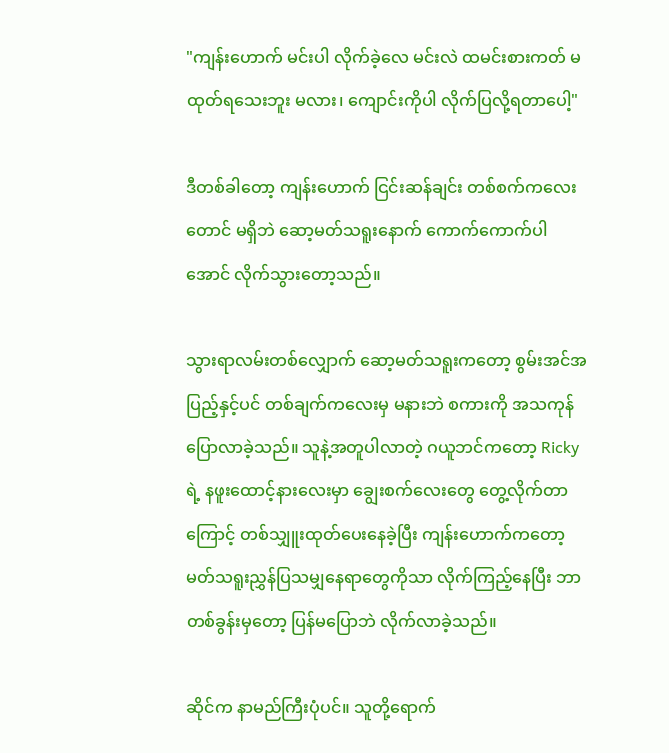"ကျန်းဟောက် မင်းပါ လိုက်ခဲ့လေ မင်းလဲ ထမင်းစားကတ် မထုတ်ရသေးဘူး မလား၊ ကျောင်းကိုပါ လိုက်ပြလို့ရတာပေါ့"

ဒီတစ်ခါတော့ ကျန်းဟောက် ငြင်းဆန်ချင်း တစ်စက်ကလေးတောင် မရှိဘဲ ဆော့မတ်သရူးနောက် ကောက်ကောက်ပါအောင် လိုက်သွားတော့သည်။

သွားရာလမ်းတစ်လျှောက် ဆော့မတ်သရူးကတော့ စွမ်းအင်အပြည့်နှင့်ပင် တစ်ချက်ကလေးမှ မနားဘဲ စကားကို အသကုန်ပြောလာခဲ့သည်။ သူနဲ့အတူပါလာတဲ့ ဂယူဘင်ကတော့ Ricky ရဲ့ နဖူးထောင့်နားလေးမှာ ချွေးစက်လေးတွေ တွေ့လိုက်တာကြောင့် တစ်သျှူးထုတ်ပေးနေခဲ့ပြီး ကျန်းဟောက်ကတော့ မတ်သရူးညွှန်ပြသမျှနေရာတွေကိုသာ လိုက်ကြည့်နေပြီး ဘာတစ်ခွန်းမှတော့ ပြန်မပြောဘဲ လိုက်လာခဲ့သည်။

ဆိုင်က နာမည်ကြီးပုံပင်။ သူတို့ရောက်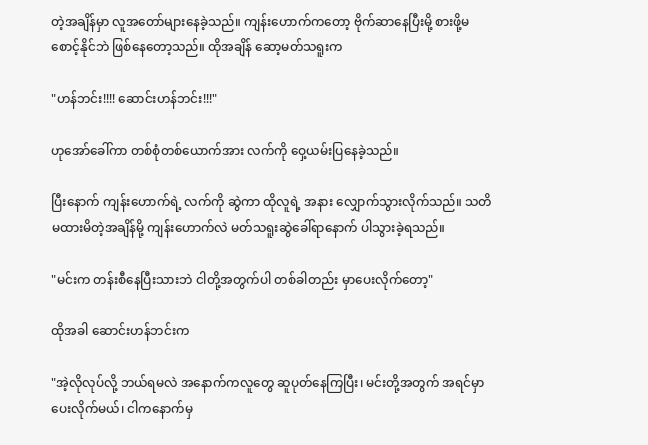တဲ့အချိန်မှာ လူအတော်များနေခဲ့သည်။ ကျန်းဟောက်ကတော့ ဗိုက်ဆာနေပြီးမို့ စားဖို့မစောင့်နိုင်ဘဲ ဖြစ်နေတော့သည်။ ထိုအချိန် ဆော့မတ်သရူးက

"ဟန်ဘင်း!!!! ဆောင်းဟန်ဘင်း!!!"

ဟုအော်ခေါ်ကာ တစ်စုံတစ်ယောက်အား လက်ကို ဝှေ့ယမ်းပြနေခဲ့သည်။

ပြီးနောက် ကျန်းဟောက်ရဲ့ လက်ကို ဆွဲကာ ထိုလူရဲ့ အနား လျှောက်သွားလိုက်သည်။ သတိမထားမိတဲ့အချိန်မို့ ကျန်းဟောက်လဲ မတ်သရူးဆွဲခေါ်ရာနောက် ပါသွားခဲ့ရသည်။

"မင်းက တန်းစီနေပြီးသားဘဲ ငါတို့အတွက်ပါ တစ်ခါတည်း မှာပေးလိုက်တော့"

ထိုအခါ ဆောင်းဟန်ဘင်းက

"အဲ့လိုလုပ်လို့ ဘယ်ရမလဲ အနောက်ကလူတွေ ဆူပုတ်နေကြပြီး၊ မင်းတို့အတွက် အရင်မှာပေးလိုက်မယ်၊ ငါကနောက်မှ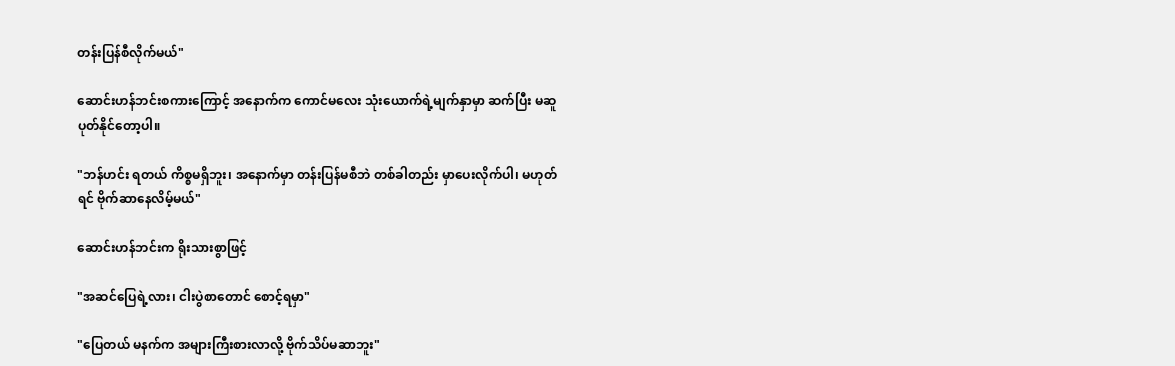တန်းပြန်စီလိုက်မယ်"

ဆောင်းဟန်ဘင်းစကားကြောင့် အနောက်က ကောင်မလေး သုံးယောက်ရဲ့မျက်နှာမှာ ဆက်ပြီး မဆူပုတ်နိုင်တော့ပါ။

"ဘန်ဟင်း ရတယ် ကိစ္စမရှိဘူး၊ အနောက်မှာ တန်းပြန်မစီဘဲ တစ်ခါတည်း မှာပေးလိုက်ပါ၊ မဟုတ်ရင် ဗိုက်ဆာနေလိမ့်မယ်"

ဆောင်းဟန်ဘင်းက ရိုးသားစွာဖြင့်

"အဆင်ပြေရဲ့လား၊ ငါးပွဲစာတောင် စောင့်ရမှာ"

"ပြေတယ် မနက်က အများကြီးစားလာလို့ ဗိုက်သိပ်မဆာဘူး"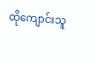ထိုကျောင်းသူ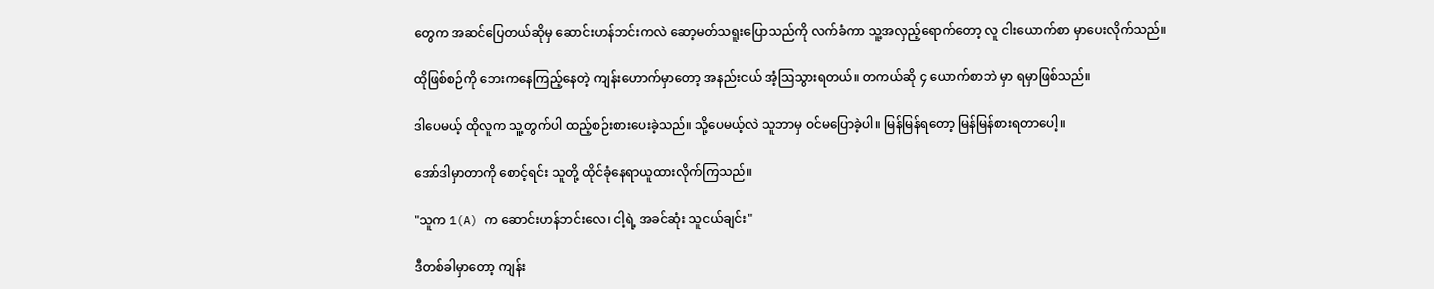တွေက အဆင်ပြေတယ်ဆိုမှ ဆောင်းဟန်ဘင်းကလဲ ဆော့မတ်သရူးပြောသည်ကို လက်ခံကာ သူ့အလှည့်ရောက်တော့ လူ ငါးယောက်စာ မှာပေးလိုက်သည်။

ထိုဖြစ်စဉ်ကို ဘေးကနေကြည့်နေတဲ့ ကျန်းဟောက်မှာတော့ အနည်းငယ် အံ့ဩသွားရတယ်။ တကယ်ဆို ၄ ယောက်စာဘဲ မှာ ရမှာဖြစ်သည်။

ဒါပေမယ့် ထိုလူက သူ့တွက်ပါ ထည့်စဉ်းစားပေးခဲ့သည်။ သို့ပေမယ့်လဲ သူဘာမှ ဝင်မပြောခဲ့ပါ။ မြန်မြန်ရတော့ မြန်မြန်စားရတာပေါ့။

အော်ဒါမှာတာကို စောင့်ရင်း သူတို့ ထိုင်ခုံနေရာယူထားလိုက်ကြသည်။

"သူက 1(A) က ဆောင်းဟန်ဘင်းလေ၊ ငါ့ရဲ့ အခင်ဆုံး သူငယ်ချင်း"

ဒီတစ်ခါမှာတော့ ကျန်း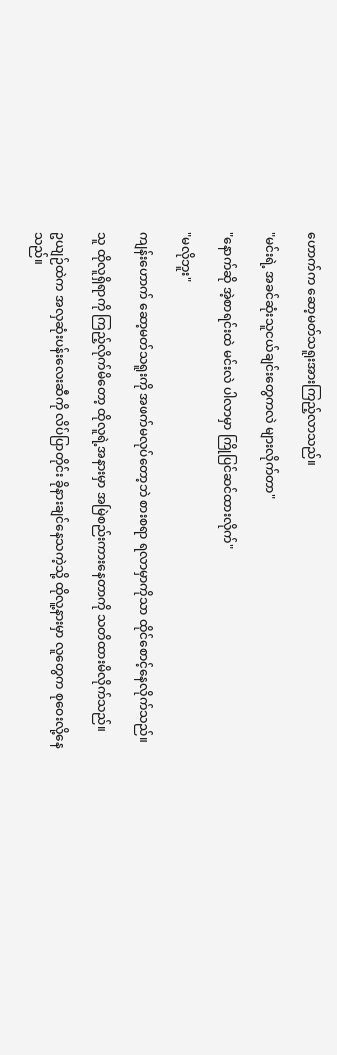ဟောက်က ဆော့မတ်သရူးအားကြည့်လာသည်။

"မင်းရဲ့ အခင်ဆုံးသူငယ်ချင်းတွေကလဲ များလိုက်တာ"

"နောက်ဆို အဲ့စာရင်းထဲ မင်းလဲ ပါလာမှာ ကြိုပြင်ဆင်ထားလိုက်"

"မလိုဘူး"

ကျန်းဟောက် ဆော့မတ်သရူးကို အဖက်မလုပ်တော့ဘဲ စားစရာ ရလာမှာကိုသာ ထိုင်စောင့်နေလိုက်သည်။

သူ ထိုလူရှိရာကို ကြည့်လိုက်မိတော့ ထိုလူရဲ့အနားမှာ အမြဲစည်းကားနေတာကို သတိထားမိလိုက်သည်။

ဥယျဉ်ထဲက အလှဆုံးပန်းလေးဆီကို လိပ်ပြာတိုင်း ခိုနားချင်နေသကဲ့သို့ ထိုလူ့နားမှာ လူတွေက စုဝေးလို့နေသည်။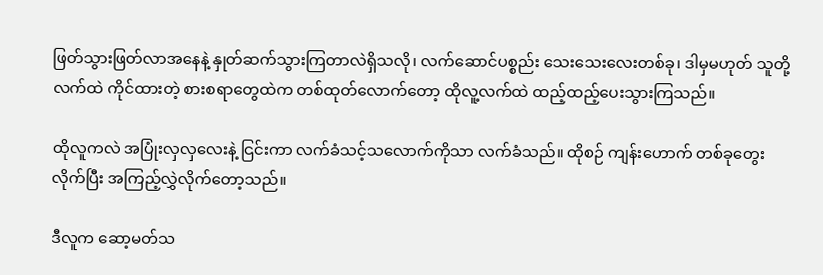ဖြတ်သွားဖြတ်လာအနေနဲ့ နှုတ်ဆက်သွားကြတာလဲရှိသလို၊ လက်ဆောင်ပစ္စည်း သေးသေးလေးတစ်ခု၊ ဒါမှမဟုတ် သူတို့လက်ထဲ ကိုင်ထားတဲ့ စားစရာတွေထဲက တစ်ထုတ်လောက်တော့ ထိုလူ့လက်ထဲ ထည့်ထည့်ပေးသွားကြသည်။

ထိုလူကလဲ အပြုံးလှလှလေးနဲ့ ငြင်းကာ လက်ခံသင့်သလောက်ကိုသာ လက်ခံသည်။ ထိုစဉ် ကျန်းဟောက် တစ်ခုတွေးလိုက်ပြီး အကြည့်လွှဲလိုက်တော့သည်။

ဒီလူက ဆော့မတ်သ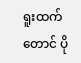ရူးထက်တောင် ပို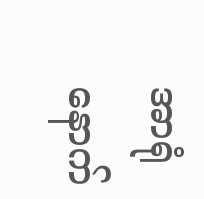အာရုံနောက်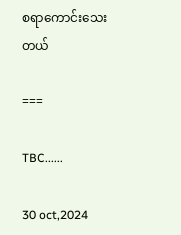စရာကောင်းသေးတယ်

===

TBC......

30 oct,2024